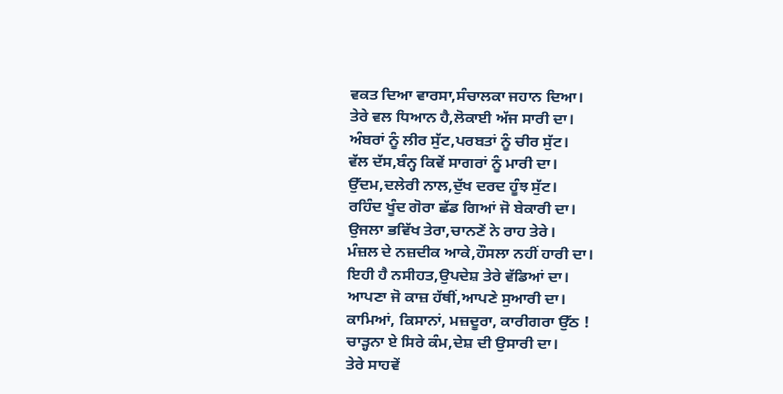ਵਕਤ ਦਿਆ ਵਾਰਸਾ,ਸੰਚਾਲਕਾ ਜਹਾਨ ਦਿਆ।
ਤੇਰੇ ਵਲ ਧਿਆਨ ਹੈ,ਲੋਕਾਈ ਅੱਜ ਸਾਰੀ ਦਾ।
ਅੰਬਰਾਂ ਨੂੰ ਲੀਰ ਸੁੱਟ,ਪਰਬਤਾਂ ਨੂੰ ਚੀਰ ਸੁੱਟ।
ਵੱਲ ਦੱਸ,ਬੰਨ੍ਹ ਕਿਵੇਂ ਸਾਗਰਾਂ ਨੂੰ ਮਾਰੀ ਦਾ।
ਉੱਦਮ,ਦਲੇਰੀ ਨਾਲ,ਦੁੱਖ ਦਰਦ ਹੂੰਝ ਸੁੱਟ।
ਰਹਿੰਦ ਖੂੰਦ ਗੋਰਾ ਛੱਡ ਗਿਆਂ ਜੋ ਬੇਕਾਰੀ ਦਾ।
ਉਜਲਾ ਭਵਿੱਖ ਤੇਰਾ,ਚਾਨਣੇਂ ਨੇ ਰਾਹ ਤੇਰੇ।
ਮੰਜ਼ਲ ਦੇ ਨਜ਼ਦੀਕ ਆਕੇ,ਹੌਸਲਾ ਨਹੀਂ ਹਾਰੀ ਦਾ।
ਇਹੀ ਹੈ ਨਸੀਹਤ,ਉਪਦੇਸ਼ ਤੇਰੇ ਵੱਡਿਆਂ ਦਾ।
ਆਪਣਾ ਜੋ ਕਾਜ਼ ਹੱਥੀਂ,ਆਪਣੇ ਸੁਆਰੀ ਦਾ।
ਕਾਮਿਆਂ, ਕਿਸਾਨਾਂ, ਮਜ਼ਦੂਰਾ, ਕਾਰੀਗਰਾ ਉੱਠ !
ਚਾੜ੍ਹਨਾ ਏ ਸਿਰੇ ਕੰਮ,ਦੇਸ਼ ਦੀ ਉਸਾਰੀ ਦਾ।
ਤੇਰੇ ਸਾਹਵੇਂ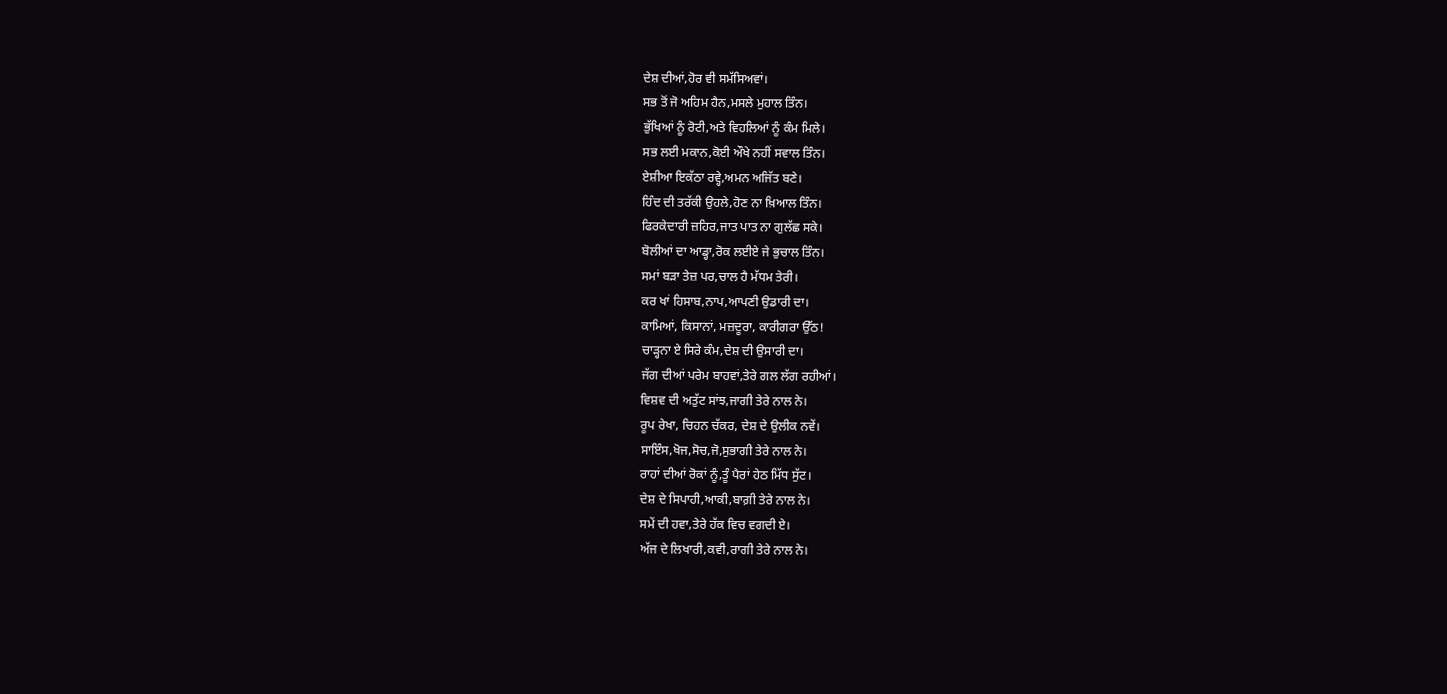ਦੇਸ਼ ਦੀਆਂ,ਹੋਰ ਵੀ ਸਮੱਸਿਅਵਾਂ।
ਸਭ ਤੋਂ ਜੋ ਅਹਿਮ ਹੈਨ,ਮਸਲੇ ਮੁਹਾਲ ਤਿੰਨ।
ਭੁੱਖਿਆਂ ਨੂੰ ਰੋਟੀ,ਅਤੇ ਵਿਹਲਿਆਂ ਨੂੰ ਕੰਮ ਮਿਲੇ।
ਸਭ ਲਈ ਮਕਾਨ,ਕੋਈ ਔਖੇ ਨਹੀਂ ਸਵਾਲ ਤਿੰਨ।
ਏਸ਼ੀਆ ਇਕੱਠਾ ਰਵ੍ਹੇ,ਅਮਨ ਅਜਿੱਤ ਬਣੇ।
ਹਿੰਦ ਦੀ ਤਰੱਕੀ ਉਹਲੇ,ਹੋਣ ਨਾ ਖ਼ਿਆਲ ਤਿੰਨ।
ਫਿਰਕੇਦਾਰੀ ਜ਼ਹਿਰ,ਜਾਤ ਪਾਤ ਨਾ ਗੁਲੱਛ ਸਕੇ।
ਬੋਲੀਆਂ ਦਾ ਆਡ੍ਹਾ,ਰੋਕ ਲਈਏ ਜੇ ਭੁਚਾਲ ਤਿੰਨ।
ਸਮਾਂ ਬੜਾ ਤੇਜ਼ ਪਰ,ਚਾਲ ਹੈ ਮੱਧਮ ਤੇਰੀ।
ਕਰ ਖਾਂ ਹਿਸਾਬ,ਨਾਪ,ਆਪਣੀ ਉਡਾਰੀ ਦਾ।
ਕਾਮਿਆਂ, ਕਿਸਾਨਾਂ, ਮਜ਼ਦੂਰਾ, ਕਾਰੀਗਰਾ ਉੱਠ!
ਚਾੜ੍ਹਨਾ ਏ ਸਿਰੇ ਕੰਮ,ਦੇਸ਼ ਦੀ ਉਸਾਰੀ ਦਾ।
ਜੱਗ ਦੀਆਂ ਪਰੇਮ ਬਾਹਵਾਂ,ਤੇਰੇ ਗਲ ਲੱਗ ਰਹੀਆਂ।
ਵਿਸ਼ਵ ਦੀ ਅਤੁੱਟ ਸਾਂਝ,ਜਾਗੀ ਤੇਰੇ ਨਾਲ ਨੇ।
ਰੂਪ ਰੇਖਾ, ਚਿਹਨ ਚੱਕਰ, ਦੇਸ਼ ਦੇ ਉਲੀਕ ਨਵੇਂ।
ਸਾਇੰਸ,ਖੋਜ,ਸੋਚ,ਜੋ,ਸੁਭਾਗੀ ਤੇਰੇ ਨਾਲ ਨੇ।
ਰਾਹਾਂ ਦੀਆਂ ਰੋਕਾਂ ਨੂੰ,ਤੂੰ ਪੈਰਾਂ ਹੇਠ ਮਿੱਧ ਸੁੱਟ।
ਦੇਸ਼ ਦੇ ਸਿਪਾਹੀ,ਆਕੀ,ਬਾਗ਼ੀ ਤੇਰੇ ਨਾਲ ਨੇ।
ਸਮੇਂ ਦੀ ਹਵਾ,ਤੇਰੇ ਹੱਕ ਵਿਚ ਵਗਦੀ ਏ।
ਅੱਜ ਦੇ ਲਿਖਾਰੀ,ਕਵੀ,ਰਾਗੀ ਤੇਰੇ ਨਾਲ ਨੇ।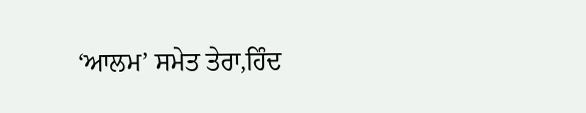‘ਆਲਮ’ ਸਮੇਤ ਤੇਰਾ,ਹਿੰਦ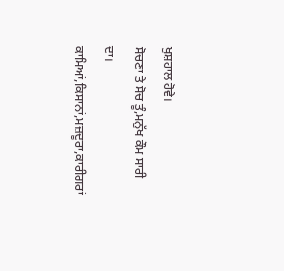ਖੁਸ਼ਹਾਲ ਹੋਵੇ।
ਸੋਚਣਾ ਤੇ ਸੋਚ ਤੂੰ,ਮਨੁੱਖ ਕੌਮ ਸਾਰੀ ਦਾ।
ਕਾਮਿਆਂ,ਕਿਸਾਨਾਂ,ਮਜ਼ਦੂਰਾ,ਕਾਰੀਗਰਾਂ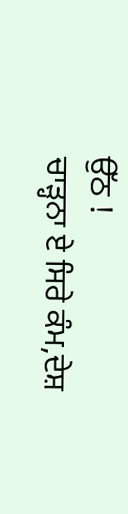ਉੱਠ !
ਚਾੜ੍ਹਨਾ ਏ ਸਿਰੇ ਕੰਮ,ਦੇਸ਼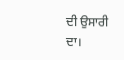ਦੀ ਉਸਾਰੀ ਦਾ।